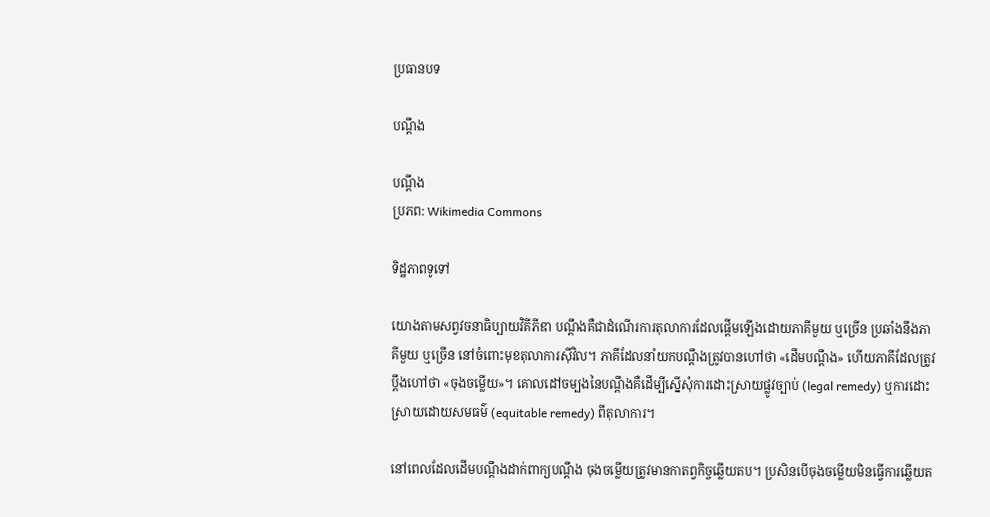ប្រធានបទ

បណ្តឹង

បណ្តឹង
ប្រភព: Wikimedia Commons

ទិដ្ឋភាពទូទៅ

យោងតាមសព្វវចនាធិប្បាយវិគីភីឌា បណ្តឹងគឺជាដំណើរការតុលាការដែលផ្តើមឡើងដោយភាគីមួយ ឬច្រើន ប្រឆាំងនឹងភាគីមួយ ឬច្រើន នៅចំពោះមុខតុលាការស៊ីវិល។ ភាគីដែលនាំយកបណ្តឹងត្រូវបានហៅថា «ដើមបណ្តឹង» ហើយភាគីដែលត្រូវប្តឹងហៅថា «ចុងចម្លើយ»។ គោលដៅចម្បងនៃបណ្តឹងគឺដើម្បីស្នើសុំការដោះស្រាយផ្លូវច្បាប់ (legal remedy) ឬការដោះស្រាយដោយសមធម៌ (equitable remedy) ពីតុលាការ។

នៅពេលដែលដើមបណ្តឹងដាក់ពាក្យបណ្តឹង ចុងចម្លើយត្រូវមានកាតព្វកិច្ចឆ្លើយតប។ ប្រសិនបើចុងចម្លើយមិនធ្វើការឆ្លើយត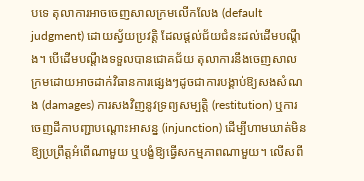បទេ តុលាការអាចចេញសាលក្រមលើកលែង (default judgment) ដោយស្វ័យប្រវត្តិ ដែលផ្តល់ជ័យជំនះដល់ដើមបណ្តឹង។ បើដើមបណ្តឹងទទួលបានជោគជ័យ តុលាការនឹងចេញសាលក្រមដោយអាចដាក់វិធានការផ្សេងៗដូចជាការបង្គាប់ឱ្យសងសំណង (damages) ការសងវិញនូវទ្រព្យសម្បត្តិ (restitution) ឬការចេញដីកាបញ្ជាបណ្តោះអាសន្ន (injunction) ដើម្បីហាមឃាត់មិនឱ្យប្រព្រឹត្តអំពើណាមួយ ឬបង្ខំឱ្យធ្វើសកម្មភាពណាមួយ។ លើសពី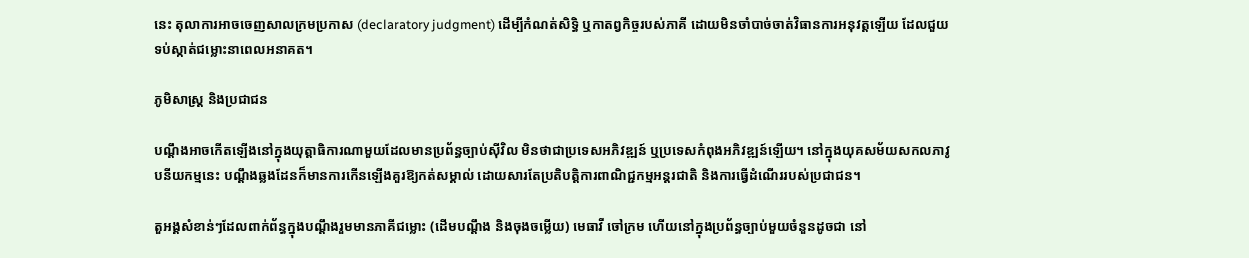នេះ តុលាការអាចចេញសាលក្រមប្រកាស (declaratory judgment) ដើម្បីកំណត់សិទ្ធិ ឬកាតព្វកិច្ចរបស់ភាគី ដោយមិនចាំបាច់ចាត់វិធានការអនុវត្តឡើយ ដែលជួយទប់ស្កាត់ជម្លោះនាពេលអនាគត។

ភូមិសាស្ត្រ និងប្រជាជន

បណ្តឹងអាចកើតឡើងនៅក្នុងយុត្តាធិការណាមួយដែលមានប្រព័ន្ធច្បាប់ស៊ីវិល មិនថាជាប្រទេសអភិវឌ្ឍន៍ ឬប្រទេសកំពុងអភិវឌ្ឍន៍ឡើយ។ នៅក្នុងយុគសម័យសកលភាវូបនីយកម្មនេះ បណ្តឹងឆ្លងដែនក៏មានការកើនឡើងគួរឱ្យកត់សម្គាល់ ដោយសារតែប្រតិបត្តិការពាណិជ្ជកម្មអន្តរជាតិ និងការធ្វើដំណើររបស់ប្រជាជន។

តួអង្គសំខាន់ៗដែលពាក់ព័ន្ធក្នុងបណ្តឹងរួមមានភាគីជម្លោះ (ដើមបណ្តឹង និងចុងចម្លើយ) មេធាវី ចៅក្រម ហើយនៅក្នុងប្រព័ន្ធច្បាប់មួយចំនួនដូចជា នៅ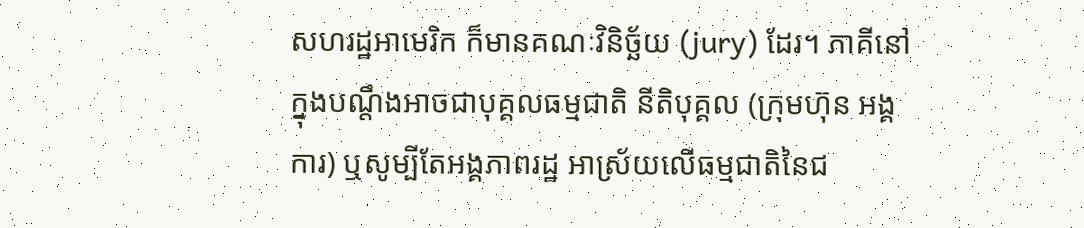សហរដ្ឋអាមេរិក ក៏មានគណៈវិនិច្ឆ័យ (jury) ដែរ។ ភាគីនៅក្នុងបណ្តឹងអាចជាបុគ្គលធម្មជាតិ នីតិបុគ្គល (ក្រុមហ៊ុន អង្គការ) ឬសូម្បីតែអង្គភាពរដ្ឋ អាស្រ័យលើធម្មជាតិនៃជ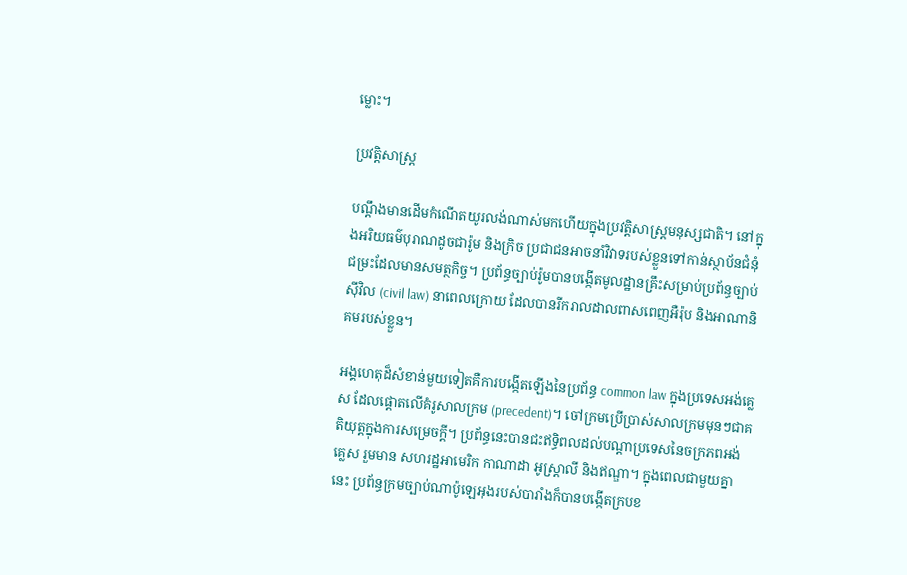ម្លោះ។

ប្រវត្តិសាស្ត្រ

បណ្តឹងមានដើមកំណើតយូរលង់ណាស់មកហើយក្នុងប្រវត្តិសាស្ត្រមនុស្សជាតិ។ នៅក្នុងអរិយធម៌បុរាណដូចជារ៉ូម និងក្រិច ប្រជាជនអាចនាំវិវាទរបស់ខ្លួនទៅកាន់ស្ថាប័នជំនុំជម្រះដែលមានសមត្ថកិច្ច។ ប្រព័ន្ធច្បាប់រ៉ូមបានបង្កើតមូលដ្ឋានគ្រឹះសម្រាប់ប្រព័ន្ធច្បាប់ស៊ីវិល (civil law) នាពេលក្រោយ ដែលបានរីករាលដាលពាសពេញអឺរ៉ុប និងអាណានិគមរបស់ខ្លួន។

អង្គហេតុដ៏សំខាន់មួយទៀតគឺការបង្កើតឡើងនៃប្រព័ន្ធ common law ក្នុងប្រទេសអង់គ្លេស ដែលផ្តោតលើគំរូសាលក្រម (precedent)។ ចៅក្រមប្រើប្រាស់សាលក្រមមុនៗជាគតិយុត្តក្នុងការសម្រេចក្តី។ ប្រព័ន្ធនេះបានជះឥទ្ធិពលដល់បណ្តាប្រទេសនៃចក្រភពអង់គ្លេស រួមមាន សហរដ្ឋអាមេរិក កាណាដា អូស្ត្រាលី និងឥណ្ឌា។ ក្នុងពេលជាមួយគ្នានេះ ប្រព័ន្ធក្រមច្បាប់ណាប៉ូឡេអុងរបស់បារាំងក៏បានបង្កើតក្របខ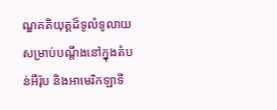ណ្ឌគតិយុត្តដ៏ទូលំទូលាយសម្រាប់បណ្តឹងនៅក្នុងតំបន់អឺរ៉ុប និងអាមេរិកឡាទី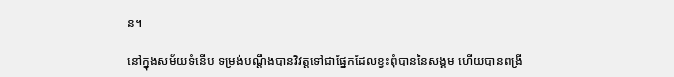ន។

នៅក្នុងសម័យទំនើប ទម្រង់បណ្តឹងបានវិវត្តទៅជាផ្នែកដែលខ្វះពុំបាននៃសង្គម ហើយបានពង្រី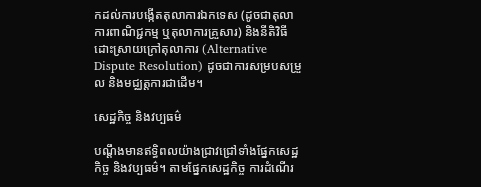កដល់ការបង្កើតតុលាការឯកទេស (ដូចជាតុលាការពាណិជ្ជកម្ម ឬតុលាការគ្រួសារ) និងនីតិវិធីដោះស្រាយក្រៅតុលាការ (Alternative Dispute Resolution) ដូចជាការសម្របសម្រួល និងមជ្ឈត្តការជាដើម។

សេដ្ឋកិច្ច និងវប្បធម៌

បណ្តឹងមានឥទ្ធិពលយ៉ាងជ្រាវជ្រៅទាំងផ្នែកសេដ្ឋកិច្ច និងវប្បធម៌។ តាមផ្នែកសេដ្ឋកិច្ច ការដំណើរ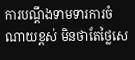ការបណ្តឹងទាមទារការចំណាយខ្ពស់ មិនថាតែថ្លៃសេ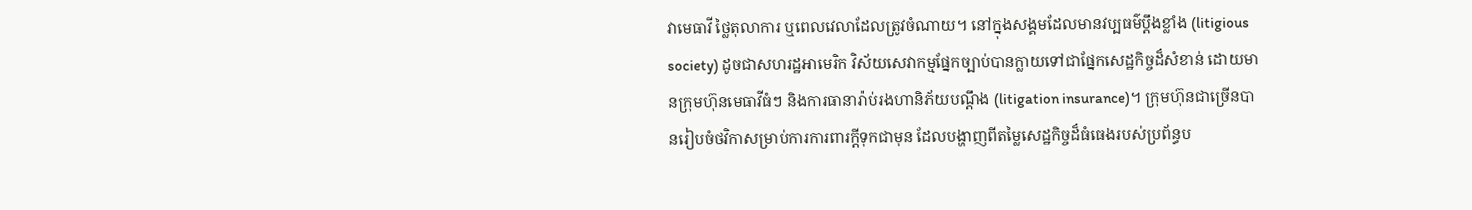វាមេធាវី ថ្លៃតុលាការ ឬពេលវេលាដែលត្រូវចំណាយ។ នៅក្នុងសង្គមដែលមានវប្បធម៌ប្តឹងខ្លាំង (litigious society) ដូចជាសហរដ្ឋអាមេរិក វិស័យសេវាកម្មផ្នែកច្បាប់បានក្លាយទៅជាផ្នែកសេដ្ឋកិច្ចដ៏សំខាន់ ដោយមានក្រុមហ៊ុនមេធាវីធំៗ និងការធានារ៉ាប់រងហានិភ័យបណ្តឹង (litigation insurance)។ ក្រុមហ៊ុនជាច្រើនបានរៀបចំថវិកាសម្រាប់ការការពារក្តីទុកជាមុន ដែលបង្ហាញពីតម្លៃសេដ្ឋកិច្ចដ៏ធំធេងរបស់ប្រព័ន្ធប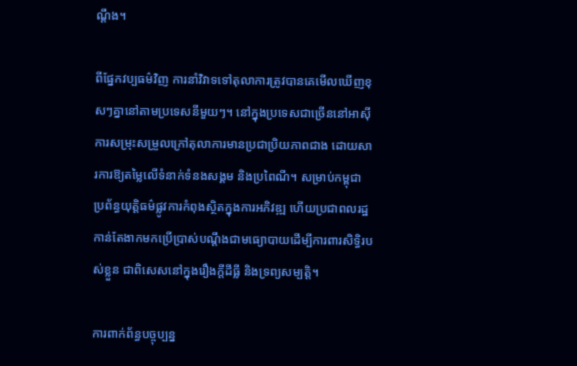ណ្តឹង។

ពីផ្នែកវប្បធម៌វិញ ការនាំវិវាទទៅតុលាការត្រូវបានគេមើលឃើញខុសៗគ្នានៅតាមប្រទេសនីមួយៗ។ នៅក្នុងប្រទេសជាច្រើននៅអាស៊ី ការសម្រុះសម្រួលក្រៅតុលាការមានប្រជាប្រិយភាពជាង ដោយសារការឱ្យតម្លៃលើទំនាក់ទំនងសង្គម និងប្រពៃណី។ សម្រាប់កម្ពុជា ប្រព័ន្ធយុត្តិធម៌ផ្លូវការកំពុងស្ថិតក្នុងការអភិវឌ្ឍ ហើយប្រជាពលរដ្ឋកាន់តែងាកមកប្រើប្រាស់បណ្តឹងជាមធ្យោបាយដើម្បីការពារសិទ្ធិរបស់ខ្លួន ជាពិសេសនៅក្នុងរឿងក្តីដីធ្លី និងទ្រព្យសម្បត្តិ។

ការពាក់ព័ន្ធបច្ចុប្បន្ន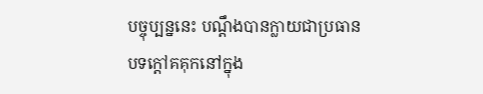បច្ចុប្បន្ននេះ បណ្តឹងបានក្លាយជាប្រធានបទក្តៅគគុកនៅក្នុង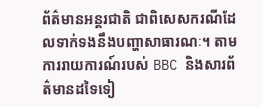ព័ត៌មានអន្តរជាតិ ជាពិសេសករណីដែលទាក់ទងនឹងបញ្ហាសាធារណៈ។ តាមការរាយការណ៍របស់ BBC និងសារព័ត៌មានដទៃទៀ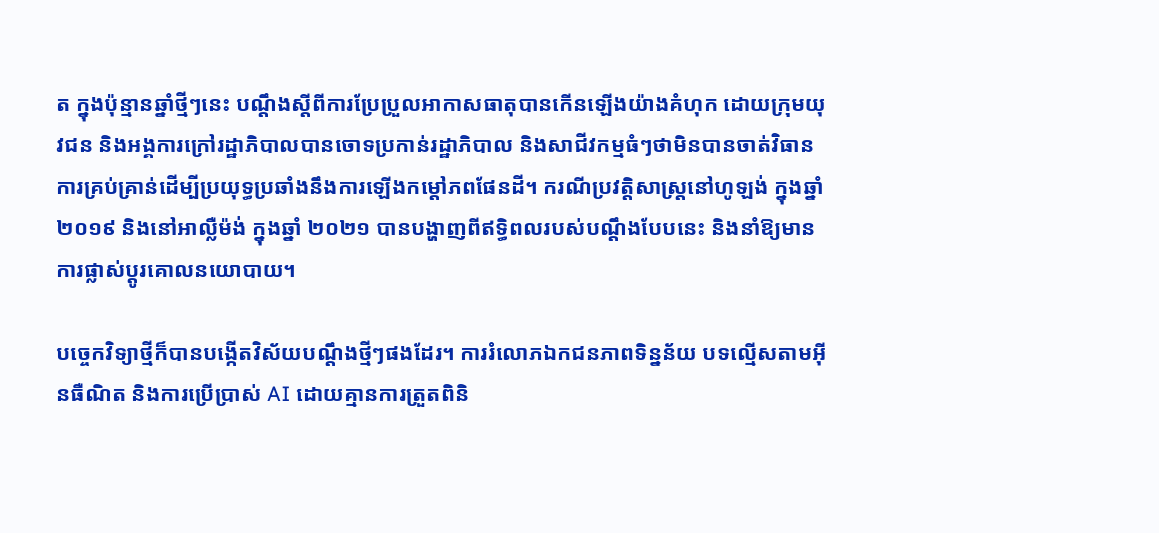ត ក្នុងប៉ុន្មានឆ្នាំថ្មីៗនេះ បណ្តឹងស្តីពីការប្រែប្រួលអាកាសធាតុបានកើនឡើងយ៉ាងគំហុក ដោយក្រុមយុវជន និងអង្គការក្រៅរដ្ឋាភិបាលបានចោទប្រកាន់រដ្ឋាភិបាល និងសាជីវកម្មធំៗថាមិនបានចាត់វិធានការគ្រប់គ្រាន់ដើម្បីប្រយុទ្ធប្រឆាំងនឹងការឡើងកម្តៅភពផែនដី។ ករណីប្រវត្តិសាស្ត្រនៅហូឡង់ ក្នុងឆ្នាំ ២០១៩ និងនៅអាល្លឺម៉ង់ ក្នុងឆ្នាំ ២០២១ បានបង្ហាញពីឥទ្ធិពលរបស់បណ្តឹងបែបនេះ និងនាំឱ្យមានការផ្លាស់ប្តូរគោលនយោបាយ។

បច្ចេកវិទ្យាថ្មីក៏បានបង្កើតវិស័យបណ្តឹងថ្មីៗផងដែរ។ ការរំលោភឯកជនភាពទិន្នន័យ បទល្មើសតាមអ៊ីនធឺណិត និងការប្រើប្រាស់ AI ដោយគ្មានការត្រួតពិនិ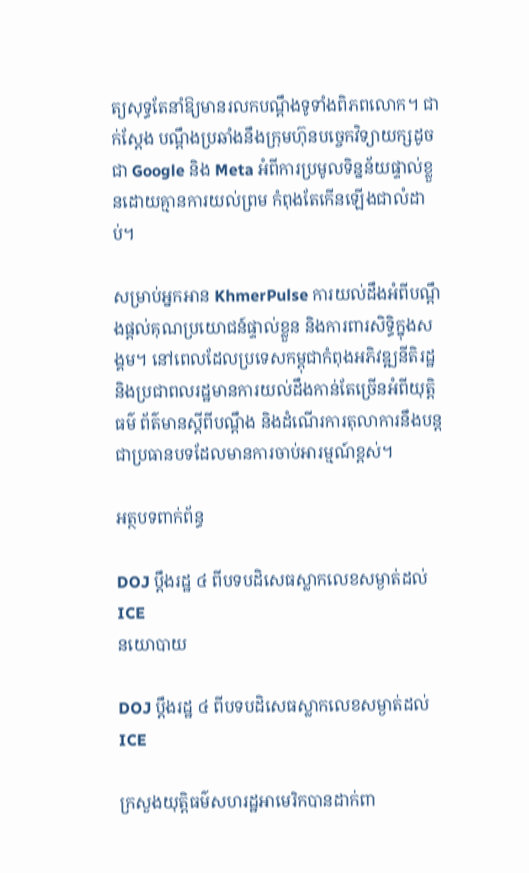ត្យសុទ្ធតែនាំឱ្យមានរលកបណ្តឹងទូទាំងពិភពលោក។ ជាក់ស្តែង បណ្តឹងប្រឆាំងនឹងក្រុមហ៊ុនបច្ចេកវិទ្យាយក្សដូចជា Google និង Meta អំពីការប្រមូលទិន្នន័យផ្ទាល់ខ្លួនដោយគ្មានការយល់ព្រម កំពុងតែកើនឡើងជាលំដាប់។

សម្រាប់អ្នកអាន KhmerPulse ការយល់ដឹងអំពីបណ្តឹងផ្តល់គុណប្រយោជន៍ផ្ទាល់ខ្លួន និងការពារសិទ្ធិក្នុងសង្គម។ នៅពេលដែលប្រទេសកម្ពុជាកំពុងអភិវឌ្ឍនីតិរដ្ឋ និងប្រជាពលរដ្ឋមានការយល់ដឹងកាន់តែច្រើនអំពីយុត្តិធម៌ ព័ត៌មានស្តីពីបណ្តឹង និងដំណើរការតុលាការនឹងបន្តជាប្រធានបទដែលមានការចាប់អារម្មណ៍ខ្ពស់។

អត្ថបទពាក់ព័ន្ធ

DOJ ប្តឹងរដ្ឋ ៤ ពីបទបដិសេធស្លាកលេខសម្ងាត់ដល់ ICE
នយោបាយ

DOJ ប្តឹងរដ្ឋ ៤ ពីបទបដិសេធស្លាកលេខសម្ងាត់ដល់ ICE

ក្រសួងយុត្តិធម៌សហរដ្ឋអាមេរិកបានដាក់ពា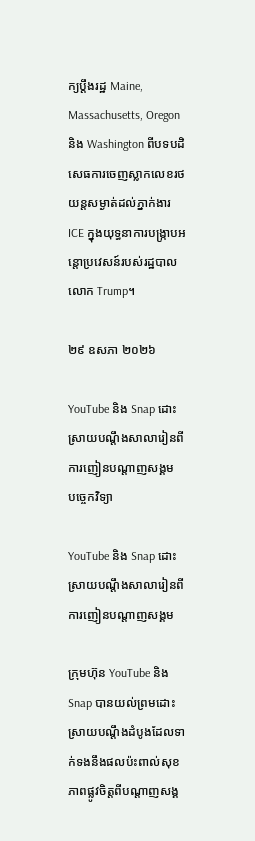ក្យប្តឹងរដ្ឋ Maine, Massachusetts, Oregon និង Washington ពីបទបដិសេធការចេញស្លាកលេខរថយន្តសម្ងាត់ដល់ភ្នាក់ងារ ICE ក្នុងយុទ្ធនាការបង្ក្រាបអន្តោប្រវេសន៍របស់រដ្ឋបាលលោក Trump។

២៩ ឧសភា ២០២៦

YouTube និង Snap ដោះស្រាយបណ្តឹងសាលារៀនពីការញៀនបណ្តាញសង្គម
បច្ចេកវិទ្យា

YouTube និង Snap ដោះស្រាយបណ្តឹងសាលារៀនពីការញៀនបណ្តាញសង្គម

ក្រុមហ៊ុន YouTube និង Snap បានយល់ព្រមដោះស្រាយបណ្តឹងដំបូងដែលទាក់ទងនឹងផលប៉ះពាល់សុខភាពផ្លូវចិត្តពីបណ្តាញសង្គ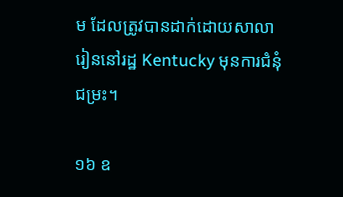ម ដែលត្រូវបានដាក់ដោយសាលារៀននៅរដ្ឋ Kentucky មុនការជំនុំជម្រះ។

១៦ ឧ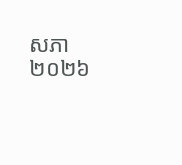សភា ២០២៦